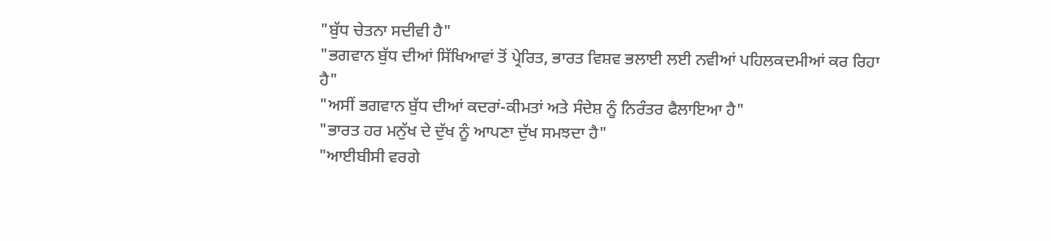"ਬੁੱਧ ਚੇਤਨਾ ਸਦੀਵੀ ਹੈ"
"ਭਗਵਾਨ ਬੁੱਧ ਦੀਆਂ ਸਿੱਖਿਆਵਾਂ ਤੋਂ ਪ੍ਰੇਰਿਤ, ਭਾਰਤ ਵਿਸ਼ਵ ਭਲਾਈ ਲਈ ਨਵੀਆਂ ਪਹਿਲਕਦਮੀਆਂ ਕਰ ਰਿਹਾ ਹੈ"
"ਅਸੀਂ ਭਗਵਾਨ ਬੁੱਧ ਦੀਆਂ ਕਦਰਾਂ-ਕੀਮਤਾਂ ਅਤੇ ਸੰਦੇਸ਼ ਨੂੰ ਨਿਰੰਤਰ ਫੈਲਾਇਆ ਹੈ"
"ਭਾਰਤ ਹਰ ਮਨੁੱਖ ਦੇ ਦੁੱਖ ਨੂੰ ਆਪਣਾ ਦੁੱਖ ਸਮਝਦਾ ਹੈ"
"ਆਈਬੀਸੀ ਵਰਗੇ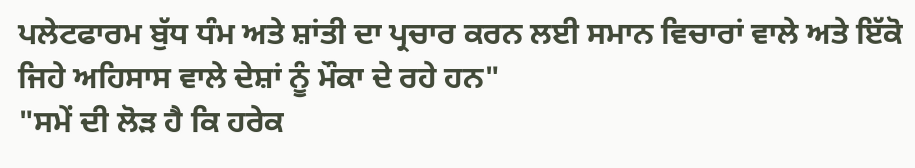ਪਲੇਟਫਾਰਮ ਬੁੱਧ ਧੰਮ ਅਤੇ ਸ਼ਾਂਤੀ ਦਾ ਪ੍ਰਚਾਰ ਕਰਨ ਲਈ ਸਮਾਨ ਵਿਚਾਰਾਂ ਵਾਲੇ ਅਤੇ ਇੱਕੋ ਜਿਹੇ ਅਹਿਸਾਸ ਵਾਲੇ ਦੇਸ਼ਾਂ ਨੂੰ ਮੌਕਾ ਦੇ ਰਹੇ ਹਨ"
"ਸਮੇਂ ਦੀ ਲੋੜ ਹੈ ਕਿ ਹਰੇਕ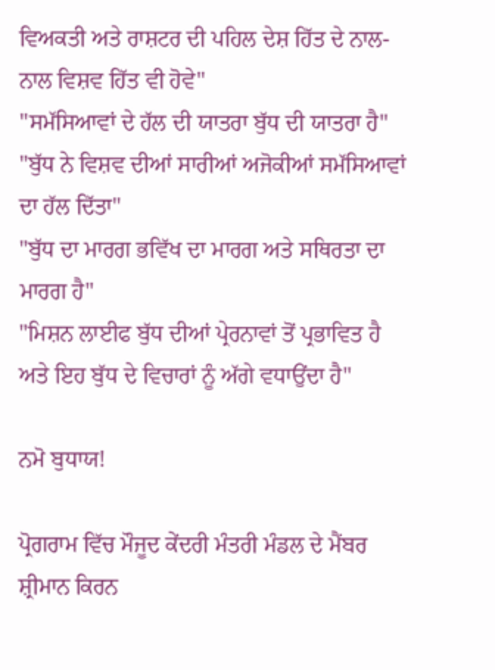ਵਿਅਕਤੀ ਅਤੇ ਰਾਸ਼ਟਰ ਦੀ ਪਹਿਲ ਦੇਸ਼ ਹਿੱਤ ਦੇ ਨਾਲ-ਨਾਲ ਵਿਸ਼ਵ ਹਿੱਤ ਵੀ ਹੋਵੇ"
"ਸਮੱਸਿਆਵਾਂ ਦੇ ਹੱਲ ਦੀ ਯਾਤਰਾ ਬੁੱਧ ਦੀ ਯਾਤਰਾ ਹੈ"
"ਬੁੱਧ ਨੇ ਵਿਸ਼ਵ ਦੀਆਂ ਸਾਰੀਆਂ ਅਜੋਕੀਆਂ ਸਮੱਸਿਆਵਾਂ ਦਾ ਹੱਲ ਦਿੱਤਾ"
"ਬੁੱਧ ਦਾ ਮਾਰਗ ਭਵਿੱਖ ਦਾ ਮਾਰਗ ਅਤੇ ਸਥਿਰਤਾ ਦਾ ਮਾਰਗ ਹੈ"
"ਮਿਸ਼ਨ ਲਾਈਫ ਬੁੱਧ ਦੀਆਂ ਪ੍ਰੇਰਨਾਵਾਂ ਤੋਂ ਪ੍ਰਭਾਵਿਤ ਹੈ ਅਤੇ ਇਹ ਬੁੱਧ ਦੇ ਵਿਚਾਰਾਂ ਨੂੰ ਅੱਗੇ ਵਧਾਉਂਦਾ ਹੈ"

ਨਮੋ ਬੁਧਾਯ!

ਪ੍ਰੋਗਰਾਮ ਵਿੱਚ ਮੌਜੂਦ ਕੇਂਦਰੀ ਮੰਤਰੀ ਮੰਡਲ ਦੇ ਮੈਂਬਰ ਸ਼੍ਰੀਮਾਨ ਕਿਰਨ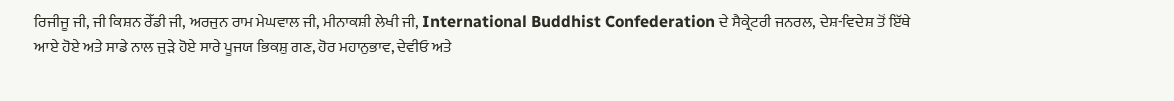ਰਿਜੀਜੂ ਜੀ, ਜੀ ਕਿਸ਼ਨ ਰੇੱਡੀ ਜੀ, ਅਰਜੁਨ ਰਾਮ ਮੇਘਵਾਲ ਜੀ, ਮੀਨਾਕਸ਼ੀ ਲੇਖੀ ਜੀ, International Buddhist Confederation ਦੇ ਸੈਕ੍ਰੇਟਰੀ ਜਨਰਲ, ਦੇਸ਼-ਵਿਦੇਸ਼ ਤੋਂ ਇੱਥੇ ਆਏ ਹੋਏ ਅਤੇ ਸਾਡੇ ਨਾਲ ਜੁੜੇ ਹੋਏ ਸਾਰੇ ਪੂਜਯ ਭਿਕਸ਼ੁ ਗਣ, ਹੋਰ ਮਹਾਨੁਭਾਵ, ਦੇਵੀਓ ਅਤੇ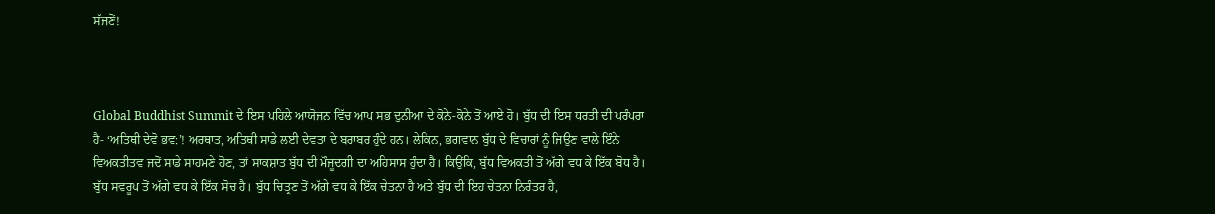ਸੱਜਣੋਂ!



Global Buddhist Summit ਦੇ ਇਸ ਪਹਿਲੇ ਆਯੋਜਨ ਵਿੱਚ ਆਪ ਸਭ ਦੁਨੀਆ ਦੇ ਕੋਨੇ-ਕੋਨੇ ਤੋਂ ਆਏ ਹੋ। ਬੁੱਧ ਦੀ ਇਸ ਧਰਤੀ ਦੀ ਪਰੰਪਰਾ ਹੈ- ‘ਅਤਿਥੀ ਦੇਵੋ ਭਵ:’! ਅਰਥਾਤ, ਅਤਿਥੀ ਸਾਡੇ ਲਈ ਦੇਵਤਾ ਦੇ ਬਰਾਬਰ ਹੁੰਦੇ ਹਨ। ਲੇਕਿਨ, ਭਗਵਾਨ ਬੁੱਧ ਦੇ ਵਿਚਾਰਾਂ ਨੂੰ ਜਿਉਣ ਵਾਲੇ ਇੰਨੇ ਵਿਅਕਤੀਤਵ ਜਦੋਂ ਸਾਡੇ ਸਾਹਮਣੇ ਹੋਣ, ਤਾਂ ਸਾਕਸ਼ਾਤ ਬੁੱਧ ਦੀ ਮੌਜੂਦਗੀ ਦਾ ਅਹਿਸਾਸ ਹੁੰਦਾ ਹੈ। ਕਿਉਂਕਿ, ਬੁੱਧ ਵਿਅਕਤੀ ਤੋਂ ਅੱਗੇ ਵਧ ਕੇ ਇੱਕ ਬੋਧ ਹੈ। ਬੁੱਧ ਸਵਰੂਪ ਤੋਂ ਅੱਗੇ ਵਧ ਕੇ ਇੱਕ ਸੋਚ ਹੈ। ਬੁੱਧ ਚਿਤ੍ਰਣ ਤੋਂ ਅੱਗੇ ਵਧ ਕੇ ਇੱਕ ਚੇਤਨਾ ਹੈ ਅਤੇ ਬੁੱਧ ਦੀ ਇਹ ਚੇਤਨਾ ਨਿਰੰਤਰ ਹੈ,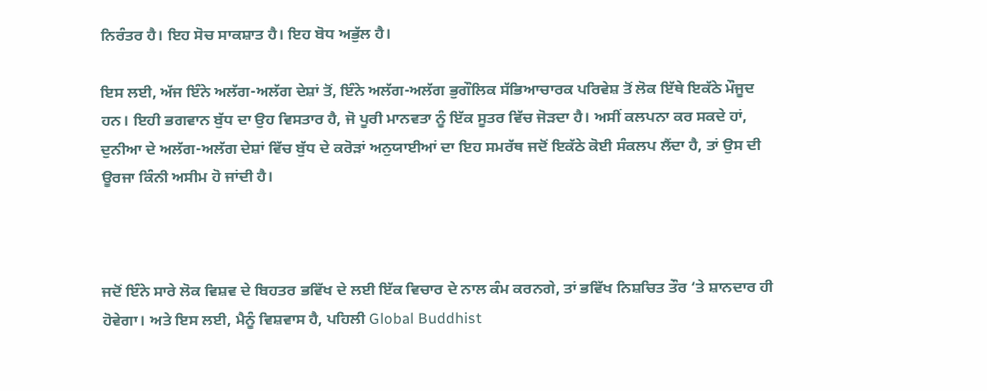ਨਿਰੰਤਰ ਹੈ। ਇਹ ਸੋਚ ਸਾਕਸ਼ਾਤ ਹੈ। ਇਹ ਬੋਧ ਅਭੁੱਲ ਹੈ।

ਇਸ ਲਈ, ਅੱਜ ਇੰਨੇ ਅਲੱਗ-ਅਲੱਗ ਦੇਸ਼ਾਂ ਤੋਂ, ਇੰਨੇ ਅਲੱਗ-ਅਲੱਗ ਭੁਗੌਲਿਕ ਸੱਭਿਆਚਾਰਕ ਪਰਿਵੇਸ਼ ਤੋਂ ਲੋਕ ਇੱਥੇ ਇਕੱਠੇ ਮੌਜੂਦ ਹਨ। ਇਹੀ ਭਗਵਾਨ ਬੁੱਧ ਦਾ ਉਹ ਵਿਸਤਾਰ ਹੈ, ਜੋ ਪੂਰੀ ਮਾਨਵਤਾ ਨੂੰ ਇੱਕ ਸੂਤਰ ਵਿੱਚ ਜੋੜਦਾ ਹੈ। ਅਸੀਂ ਕਲਪਨਾ ਕਰ ਸਕਦੇ ਹਾਂ, ਦੁਨੀਆ ਦੇ ਅਲੱਗ-ਅਲੱਗ ਦੇਸ਼ਾਂ ਵਿੱਚ ਬੁੱਧ ਦੇ ਕਰੋੜਾਂ ਅਨੁਯਾਈਆਂ ਦਾ ਇਹ ਸਮਰੱਥ ਜਦੋਂ ਇਕੱਠੇ ਕੋਈ ਸੰਕਲਪ ਲੈਂਦਾ ਹੈ, ਤਾਂ ਉਸ ਦੀ ਊਰਜਾ ਕਿੰਨੀ ਅਸੀਮ ਹੋ ਜਾਂਦੀ ਹੈ।



ਜਦੋਂ ਇੰਨੇ ਸਾਰੇ ਲੋਕ ਵਿਸ਼ਵ ਦੇ ਬਿਹਤਰ ਭਵਿੱਖ ਦੇ ਲਈ ਇੱਕ ਵਿਚਾਰ ਦੇ ਨਾਲ ਕੰਮ ਕਰਨਗੇ, ਤਾਂ ਭਵਿੱਖ ਨਿਸ਼ਚਿਤ ਤੌਰ ‘ਤੇ ਸ਼ਾਨਦਾਰ ਹੀ ਹੋਵੇਗਾ। ਅਤੇ ਇਸ ਲਈ, ਮੈਨੂੰ ਵਿਸ਼ਵਾਸ ਹੈ, ਪਹਿਲੀ Global Buddhist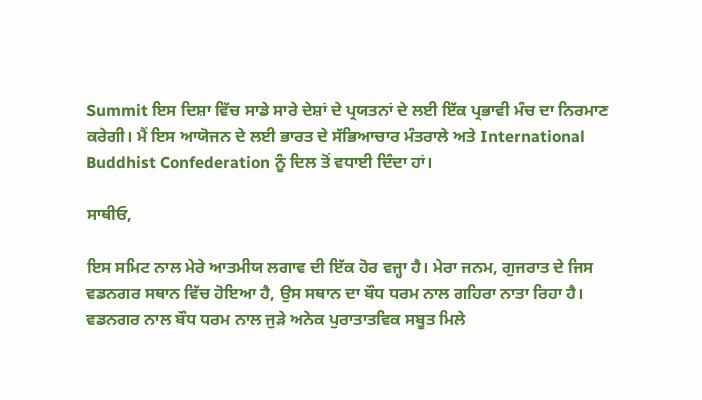Summit ਇਸ ਦਿਸ਼ਾ ਵਿੱਚ ਸਾਡੇ ਸਾਰੇ ਦੇਸ਼ਾਂ ਦੇ ਪ੍ਰਯਤਨਾਂ ਦੇ ਲਈ ਇੱਕ ਪ੍ਰਭਾਵੀ ਮੰਚ ਦਾ ਨਿਰਮਾਣ ਕਰੇਗੀ। ਮੈਂ ਇਸ ਆਯੋਜਨ ਦੇ ਲਈ ਭਾਰਤ ਦੇ ਸੱਭਿਆਚਾਰ ਮੰਤਰਾਲੇ ਅਤੇ International Buddhist Confederation ਨੂੰ ਦਿਲ ਤੋਂ ਵਧਾਈ ਦਿੰਦਾ ਹਾਂ।

ਸਾਥੀਓ,

ਇਸ ਸਮਿਟ ਨਾਲ ਮੇਰੇ ਆਤਮੀਯ ਲਗਾਵ ਦੀ ਇੱਕ ਹੋਰ ਵਜ੍ਹਾ ਹੈ। ਮੇਰਾ ਜਨਮ, ਗੁਜਰਾਤ ਦੇ ਜਿਸ ਵਡਨਗਰ ਸਥਾਨ ਵਿੱਚ ਹੋਇਆ ਹੈ, ਉਸ ਸਥਾਨ ਦਾ ਬੌਧ ਧਰਮ ਨਾਲ ਗਹਿਰਾ ਨਾਤਾ ਰਿਹਾ ਹੈ। ਵਡਨਗਰ ਨਾਲ ਬੌਧ ਧਰਮ ਨਾਲ ਜੁੜੇ ਅਨੇਕ ਪੁਰਾਤਾਤਵਿਕ ਸਬੂਤ ਮਿਲੇ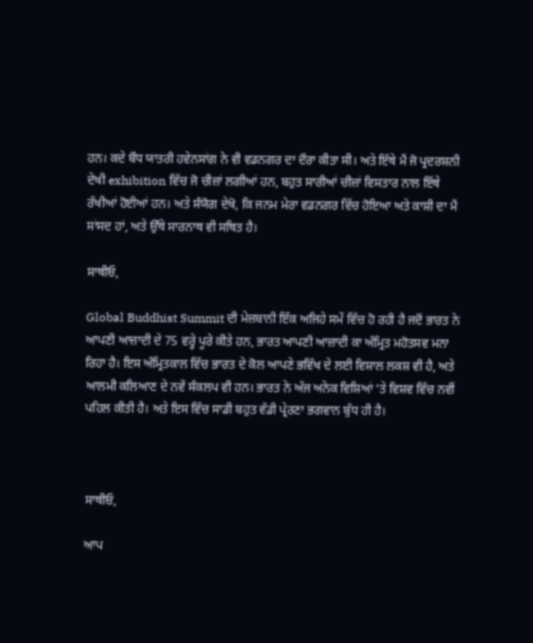ਹਨ। ਕਦੇ ਬੌਧ ਯਾਤਰੀ ਹਵੇਨਸਾਂਗ ਨੇ ਵੀ ਵਡਨਗਰ ਦਾ ਦੌਰਾ ਕੀਤਾ ਸੀ। ਅਤੇ ਇੱਥੇ ਮੈਂ ਜੋ ਪ੍ਰਦਰਸ਼ਨੀ ਦੇਖੀ exhibition ਵਿੱਚ ਜੋ ਚੀਜ਼ਾਂ ਲਗੀਆਂ ਹਨ, ਬਹੁਤ ਸਾਰੀਆਂ ਚੀਜ਼ਾਂ ਵਿਸਤਾਰ ਨਾਲ ਇੱਥੇ ਰੱਖੀਆਂ ਹੋਈਆਂ ਹਨ। ਅਤੇ ਸੰਯੋਗ ਦੇਖੋ, ਕਿ ਜਨਮ ਮੇਰਾ ਵਡਨਗਰ ਵਿੱਚ ਹੋਇਆ ਅਤੇ ਕਾਸ਼ੀ ਦਾ ਮੈਂ ਸਾਂਸਦ ਹਾਂ, ਅਤੇ ਉੱਥੇ ਸਾਰਨਾਥ ਵੀ ਸਥਿਤ ਹੈ।

ਸਾਥੀਓ,

Global Buddhist Summit ਦੀ ਮੇਜ਼ਬਾਨੀ ਇੱਕ ਅਜਿਹੇ ਸਮੇਂ ਵਿੱਚ ਹੋ ਰਹੀ ਹੈ ਜਦੋਂ ਭਾਰਤ ਨੇ ਆਪਣੀ ਆਜ਼ਾਦੀ ਦੇ 75 ਵਰ੍ਹੇ ਪੂਰੇ ਕੀਤੇ ਹਨ, ਭਾਰਤ ਆਪਣੀ ਆਜ਼ਾਦੀ ਕਾ ਅੰਮ੍ਰਿਤ ਮਹੋਤਸਵ ਮਨਾ ਰਿਹਾ ਹੈ। ਇਸ ਅੰਮ੍ਰਿਤਕਾਲ ਵਿੱਚ ਭਾਰਤ ਦੇ ਕੋਲ ਆਪਣੇ ਭਵਿੱਖ ਦੇ ਲਈ ਵਿਸ਼ਾਲ ਲਕਸ਼ ਵੀ ਹੈ, ਅਤੇ ਆਲਮੀ ਕਲਿਆਣ ਦੇ ਨਵੇਂ ਸੰਕਲਪ ਵੀ ਹਨ। ਭਾਰਤ ਨੇ ਅੱਜ ਅਨੇਕ ਵਿਸ਼ਿਆਂ ‘ਤੇ ਵਿਸ਼ਵ ਵਿੱਚ ਨਵੀਂ ਪਹਿਲ ਕੀਤੀ ਹੈ। ਅਤੇ ਇਸ ਵਿੱਚ ਸਾਡੀ ਬਹੁਤ ਵੱਡੀ ਪ੍ਰੇਰਣਾ ਭਗਵਾਨ ਬੁੱਧ ਹੀ ਹੈ।



ਸਾਥੀਓ,

ਆਪ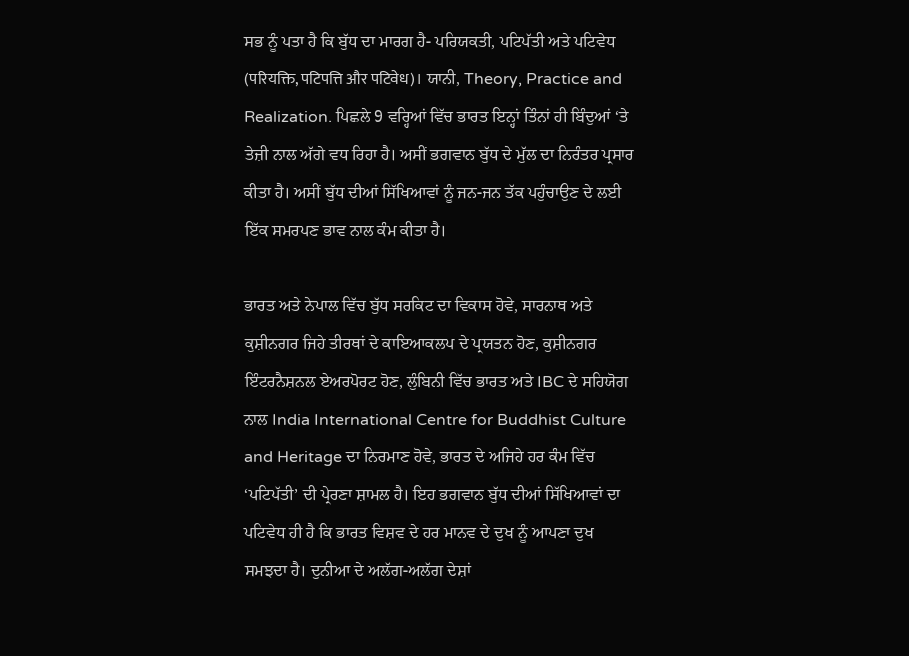ਸਭ ਨੂੰ ਪਤਾ ਹੈ ਕਿ ਬੁੱਧ ਦਾ ਮਾਰਗ ਹੈ- ਪਰਿਯਕਤੀ, ਪਟਿਪੱਤੀ ਅਤੇ ਪਟਿਵੇਧ (परियक्ति, पटिपत्ति और पटिवेध)। ਯਾਨੀ, Theory, Practice and Realization. ਪਿਛਲੇ 9 ਵਰ੍ਹਿਆਂ ਵਿੱਚ ਭਾਰਤ ਇਨ੍ਹਾਂ ਤਿੰਨਾਂ ਹੀ ਬਿੰਦੁਆਂ ‘ਤੇ ਤੇਜ਼ੀ ਨਾਲ ਅੱਗੇ ਵਧ ਰਿਹਾ ਹੈ। ਅਸੀਂ ਭਗਵਾਨ ਬੁੱਧ ਦੇ ਮੁੱਲ ਦਾ ਨਿਰੰਤਰ ਪ੍ਰਸਾਰ ਕੀਤਾ ਹੈ। ਅਸੀਂ ਬੁੱਧ ਦੀਆਂ ਸਿੱਖਿਆਵਾਂ ਨੂੰ ਜਨ-ਜਨ ਤੱਕ ਪਹੁੰਚਾਉਣ ਦੇ ਲਈ ਇੱਕ ਸਮਰਪਣ ਭਾਵ ਨਾਲ ਕੰਮ ਕੀਤਾ ਹੈ।

ਭਾਰਤ ਅਤੇ ਨੇਪਾਲ ਵਿੱਚ ਬੁੱਧ ਸਰਕਿਟ ਦਾ ਵਿਕਾਸ ਹੋਵੇ, ਸਾਰਨਾਥ ਅਤੇ ਕੁਸ਼ੀਨਗਰ ਜਿਹੇ ਤੀਰਥਾਂ ਦੇ ਕਾਇਆਕਲਪ ਦੇ ਪ੍ਰਯਤਨ ਹੋਣ, ਕੁਸ਼ੀਨਗਰ ਇੰਟਰਨੈਸ਼ਨਲ ਏਅਰਪੋਰਟ ਹੋਣ, ਲੁੰਬਿਨੀ ਵਿੱਚ ਭਾਰਤ ਅਤੇ IBC ਦੇ ਸਹਿਯੋਗ ਨਾਲ India International Centre for Buddhist Culture and Heritage ਦਾ ਨਿਰਮਾਣ ਹੋਵੇ, ਭਾਰਤ ਦੇ ਅਜਿਹੇ ਹਰ ਕੰਮ ਵਿੱਚ ‘ਪਟਿਪੱਤੀ’ ਦੀ ਪ੍ਰੇਰਣਾ ਸ਼ਾਮਲ ਹੈ। ਇਹ ਭਗਵਾਨ ਬੁੱਧ ਦੀਆਂ ਸਿੱਖਿਆਵਾਂ ਦਾ ਪਟਿਵੇਧ ਹੀ ਹੈ ਕਿ ਭਾਰਤ ਵਿਸ਼ਵ ਦੇ ਹਰ ਮਾਨਵ ਦੇ ਦੁਖ ਨੂੰ ਆਪਣਾ ਦੁਖ ਸਮਝਦਾ ਹੈ। ਦੁਨੀਆ ਦੇ ਅਲੱਗ-ਅਲੱਗ ਦੇਸ਼ਾਂ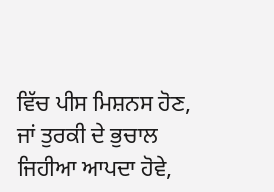ਵਿੱਚ ਪੀਸ ਮਿਸ਼ਨਸ ਹੋਣ, ਜਾਂ ਤੁਰਕੀ ਦੇ ਭੁਚਾਲ ਜਿਹੀਆ ਆਪਦਾ ਹੋਵੇ,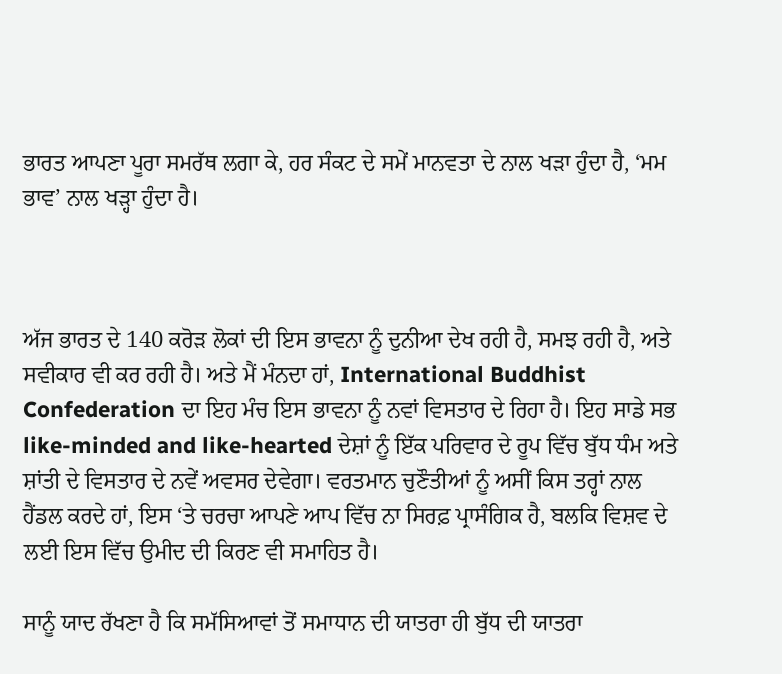ਭਾਰਤ ਆਪਣਾ ਪੂਰਾ ਸਮਰੱਥ ਲਗਾ ਕੇ, ਹਰ ਸੰਕਟ ਦੇ ਸਮੇਂ ਮਾਨਵਤਾ ਦੇ ਨਾਲ ਖੜਾ ਹੁੰਦਾ ਹੈ, ‘ਮਮ ਭਾਵ’ ਨਾਲ ਖੜ੍ਹਾ ਹੁੰਦਾ ਹੈ।



ਅੱਜ ਭਾਰਤ ਦੇ 140 ਕਰੋੜ ਲੋਕਾਂ ਦੀ ਇਸ ਭਾਵਨਾ ਨੂੰ ਦੁਨੀਆ ਦੇਖ ਰਹੀ ਹੈ, ਸਮਝ ਰਹੀ ਹੈ, ਅਤੇ ਸਵੀਕਾਰ ਵੀ ਕਰ ਰਹੀ ਹੈ। ਅਤੇ ਮੈਂ ਮੰਨਦਾ ਹਾਂ, International Buddhist Confederation ਦਾ ਇਹ ਮੰਚ ਇਸ ਭਾਵਨਾ ਨੂੰ ਨਵਾਂ ਵਿਸਤਾਰ ਦੇ ਰਿਹਾ ਹੈ। ਇਹ ਸਾਡੇ ਸਭ like-minded and like-hearted ਦੇਸ਼ਾਂ ਨੂੰ ਇੱਕ ਪਰਿਵਾਰ ਦੇ ਰੂਪ ਵਿੱਚ ਬੁੱਧ ਧੰਮ ਅਤੇ ਸ਼ਾਂਤੀ ਦੇ ਵਿਸਤਾਰ ਦੇ ਨਵੇਂ ਅਵਸਰ ਦੇਵੇਗਾ। ਵਰਤਮਾਨ ਚੁਣੌਤੀਆਂ ਨੂੰ ਅਸੀਂ ਕਿਸ ਤਰ੍ਹਾਂ ਨਾਲ ਹੈਂਡਲ ਕਰਦੇ ਹਾਂ, ਇਸ ‘ਤੇ ਚਰਚਾ ਆਪਣੇ ਆਪ ਵਿੱਚ ਨਾ ਸਿਰਫ਼ ਪ੍ਰਾਸੰਗਿਕ ਹੈ, ਬਲਕਿ ਵਿਸ਼ਵ ਦੇ ਲਈ ਇਸ ਵਿੱਚ ਉਮੀਦ ਦੀ ਕਿਰਣ ਵੀ ਸਮਾਹਿਤ ਹੈ।

ਸਾਨੂੰ ਯਾਦ ਰੱਖਣਾ ਹੈ ਕਿ ਸਮੱਸਿਆਵਾਂ ਤੋਂ ਸਮਾਧਾਨ ਦੀ ਯਾਤਰਾ ਹੀ ਬੁੱਧ ਦੀ ਯਾਤਰਾ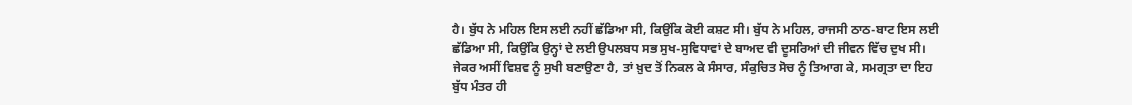ਹੈ। ਬੁੱਧ ਨੇ ਮਹਿਲ ਇਸ ਲਈ ਨਹੀਂ ਛੱਡਿਆ ਸੀ, ਕਿਉਂਕਿ ਕੋਈ ਕਸ਼ਟ ਸੀ। ਬੁੱਧ ਨੇ ਮਹਿਲ, ਰਾਜਸੀ ਠਾਠ-ਬਾਟ ਇਸ ਲਈ ਛੱਡਿਆ ਸੀ, ਕਿਉਂਕਿ ਉਨ੍ਹਾਂ ਦੇ ਲਈ ਉਪਲਬਧ ਸਭ ਸੁਖ-ਸੁਵਿਧਾਵਾਂ ਦੇ ਬਾਅਦ ਵੀ ਦੂਸਰਿਆਂ ਦੀ ਜੀਵਨ ਵਿੱਚ ਦੁਖ ਸੀ। ਜੇਕਰ ਅਸੀਂ ਵਿਸ਼ਵ ਨੂੰ ਸੁਖੀ ਬਣਾਉਣਾ ਹੈ, ਤਾਂ ਖ਼ੁਦ ਤੋਂ ਨਿਕਲ ਕੇ ਸੰਸਾਰ, ਸੰਕੁਚਿਤ ਸੋਚ ਨੂੰ ਤਿਆਗ ਕੇ, ਸਮਗ੍ਰਤਾ ਦਾ ਇਹ ਬੁੱਧ ਮੰਤਰ ਹੀ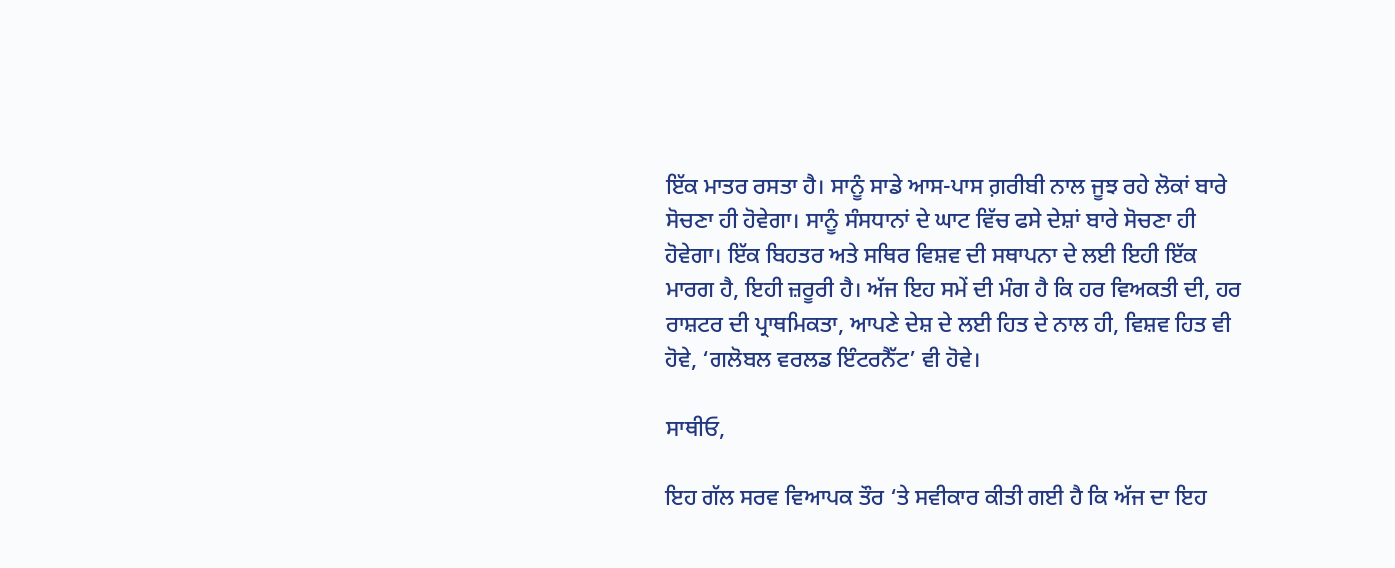ਇੱਕ ਮਾਤਰ ਰਸਤਾ ਹੈ। ਸਾਨੂੰ ਸਾਡੇ ਆਸ-ਪਾਸ ਗ਼ਰੀਬੀ ਨਾਲ ਜੂਝ ਰਹੇ ਲੋਕਾਂ ਬਾਰੇ ਸੋਚਣਾ ਹੀ ਹੋਵੇਗਾ। ਸਾਨੂੰ ਸੰਸਧਾਨਾਂ ਦੇ ਘਾਟ ਵਿੱਚ ਫਸੇ ਦੇਸ਼ਾਂ ਬਾਰੇ ਸੋਚਣਾ ਹੀ ਹੋਵੇਗਾ। ਇੱਕ ਬਿਹਤਰ ਅਤੇ ਸਥਿਰ ਵਿਸ਼ਵ ਦੀ ਸਥਾਪਨਾ ਦੇ ਲਈ ਇਹੀ ਇੱਕ ਮਾਰਗ ਹੈ, ਇਹੀ ਜ਼ਰੂਰੀ ਹੈ। ਅੱਜ ਇਹ ਸਮੇਂ ਦੀ ਮੰਗ ਹੈ ਕਿ ਹਰ ਵਿਅਕਤੀ ਦੀ, ਹਰ ਰਾਸ਼ਟਰ ਦੀ ਪ੍ਰਾਥਮਿਕਤਾ, ਆਪਣੇ ਦੇਸ਼ ਦੇ ਲਈ ਹਿਤ ਦੇ ਨਾਲ ਹੀ, ਵਿਸ਼ਵ ਹਿਤ ਵੀ ਹੋਵੇ, ‘ਗਲੋਬਲ ਵਰਲਡ ਇੰਟਰਨੈੱਟ’ ਵੀ ਹੋਵੇ।

ਸਾਥੀਓ,

ਇਹ ਗੱਲ ਸਰਵ ਵਿਆਪਕ ਤੌਰ ‘ਤੇ ਸਵੀਕਾਰ ਕੀਤੀ ਗਈ ਹੈ ਕਿ ਅੱਜ ਦਾ ਇਹ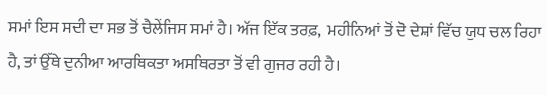ਸਮਾਂ ਇਸ ਸਦੀ ਦਾ ਸਭ ਤੋਂ ਚੈਲੇਂਜਿਸ ਸਮਾਂ ਹੈ। ਅੱਜ ਇੱਕ ਤਰਫ਼,  ਮਹੀਨਿਆਂ ਤੋਂ ਦੋ ਦੇਸ਼ਾਂ ਵਿੱਚ ਯੁਧ ਚਲ ਰਿਹਾ ਹੈ, ਤਾਂ ਉੱਥੇ ਦੁਨੀਆ ਆਰਥਿਕਤਾ ਅਸਥਿਰਤਾ ਤੋਂ ਵੀ ਗੁਜਰ ਰਹੀ ਹੈ।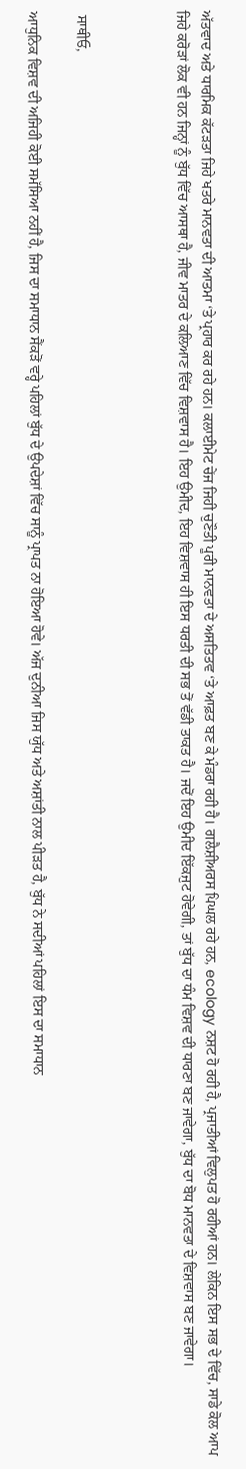ਅੱਤਵਾਦ ਅਤੇ ਧਾਰਮਿਕ ਕੱਟੜਤਾ ਜਿਹੇ ਖਤਰੇ ਮਾਨਵਤਾ ਦੀ ਆਤਮਾ ‘ਤੇ ਪ੍ਰਹਾਰ ਕਰ ਰਹੇ ਹਨ। ਕਲਾਈਮੇਟ ਚੇਂਜ ਜਿਹੀ ਚੁਣੌਤੀ ਪੂਰੀ ਮਾਨਵਤਾ ਦੇ ਅਸਤਿਤਵ ‘ਤੇ ਆਫ਼ਤ ਬਣ ਕੇ ਮੰਡਰਾ ਰਹੀ ਹੈ। ਗਲੈਸ਼ੀਅਰਸ ਪਿਘਲ ਰਹੇ ਹਨ, ecology ਨਸ਼ਟ ਹੋ ਰਹੀ ਹੈ, ਪ੍ਰਜਾਤੀਆਂ ਵਿਲੁਪਤ ਹੋ ਰਹੀਆਂ ਹਨ। ਲੇਕਿਨ ਇਸ ਸਭ ਦੇ ਵਿੱਚ, ਸਾਡੇ ਕੋਲ ਆਪ ਜਿਹੇ ਕਰੋੜਾਂ ਲੋਕ ਵੀ ਹਨ ਜਿਨ੍ਹਾਂ ਨੂੰ ਬੁੱਧ ਵਿੱਚ ਆਸਥਾ ਹੈ, ਜੀਵ ਮਾਤਰ ਦੇ ਕਲਿਆਣ ਵਿੱਚ ਵਿਸ਼ਵਾਸ ਹੈ। ਇਹ ਉਮੀਦ, ਇਹ ਵਿਸ਼ਵਾਸ ਹੀ ਇਸ ਧਰਤੀ ਦੀ ਸਭ ਤੋਂ ਵੱਡੀ ਤਾਕਤ ਹੈ। ਜਦੋਂ ਇਹ ਉਮੀਦ ਇੱਕਜੁਟ ਹੋਵੇਗੀ, ਤਾਂ ਬੁੱਧ ਦਾ ਧੰਮ ਵਿਸ਼ਵ ਦੀ ਧਾਰਣਾ ਬਣ ਜਾਵੇਗਾ, ਬੁੱਧ ਦਾ ਬੋਧ ਮਾਨਵਤਾ ਦੇ ਵਿਸ਼ਵਾਸ ਬਣ ਜਾਵੇਗਾ।



 ਸਾਥੀਓ,

ਆਧੁਨਿਕ ਵਿਸ਼ਵ ਦੀ ਅਜਿਹੀ ਕੋਈ ਸਮੱਸਿਆ ਨਹੀਂ ਹੈ, ਜਿਸ ਦਾ ਸਮਾਧਾਨ ਸੈਂਕੜੋਂ ਵਰ੍ਹੇ ਪਹਿਲਾਂ ਬੁੱਧ ਦੇ ਉਪਦੇਸ਼ਾਂ ਵਿੱਚ ਸਾਨੂੰ ਪ੍ਰਾਪਤ ਨਾ ਹੋਇਆ ਹੋਵੇ। ਅੱਜ ਦੁਨੀਆ ਜਿਸ ਯੁੱਧ ਅਤੇ ਅਸ਼ਾਂਤੀ ਨਾਲ ਪੀੜਤ ਹੈ, ਬੁੱਧ ਨੇ ਸਦੀਆਂ ਪਹਿਲਾਂ ਇਸ ਦਾ ਸਮਾਧਾਨ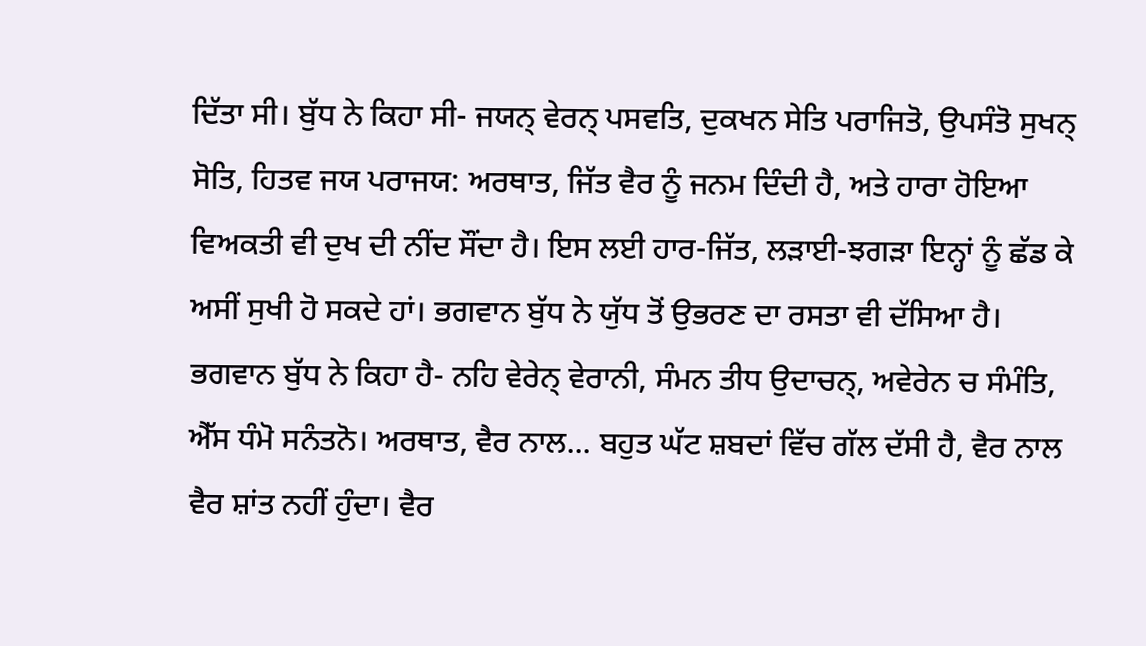ਦਿੱਤਾ ਸੀ। ਬੁੱਧ ਨੇ ਕਿਹਾ ਸੀ- ਜਯਨ੍ ਵੇਰਨ੍ ਪਸਵਤਿ, ਦੁਕਖਨ ਸੇਤਿ ਪਰਾਜਿਤੋ, ਉਪਸੰਤੋ ਸੁਖਨ੍ ਸੋਤਿ, ਹਿਤਵ ਜਯ ਪਰਾਜਯ: ਅਰਥਾਤ, ਜਿੱਤ ਵੈਰ ਨੂੰ ਜਨਮ ਦਿੰਦੀ ਹੈ, ਅਤੇ ਹਾਰਾ ਹੋਇਆ ਵਿਅਕਤੀ ਵੀ ਦੁਖ ਦੀ ਨੀਂਦ ਸੌਂਦਾ ਹੈ। ਇਸ ਲਈ ਹਾਰ-ਜਿੱਤ, ਲੜਾਈ-ਝਗੜਾ ਇਨ੍ਹਾਂ ਨੂੰ ਛੱਡ ਕੇ ਅਸੀਂ ਸੁਖੀ ਹੋ ਸਕਦੇ ਹਾਂ। ਭਗਵਾਨ ਬੁੱਧ ਨੇ ਯੁੱਧ ਤੋਂ ਉਭਰਣ ਦਾ ਰਸਤਾ ਵੀ ਦੱਸਿਆ ਹੈ। ਭਗਵਾਨ ਬੁੱਧ ਨੇ ਕਿਹਾ ਹੈ- ਨਹਿ ਵੇਰੇਨ੍ ਵੇਰਾਨੀ, ਸੰਮਨ ਤੀਧ ਉਦਾਚਨ੍, ਅਵੇਰੇਨ ਚ ਸੰਮੰਤਿ, ਐੱਸ ਧੰਮੋ ਸਨੰਤਨੋ। ਅਰਥਾਤ, ਵੈਰ ਨਾਲ... ਬਹੁਤ ਘੱਟ ਸ਼ਬਦਾਂ ਵਿੱਚ ਗੱਲ ਦੱਸੀ ਹੈ, ਵੈਰ ਨਾਲ ਵੈਰ ਸ਼ਾਂਤ ਨਹੀਂ ਹੁੰਦਾ। ਵੈਰ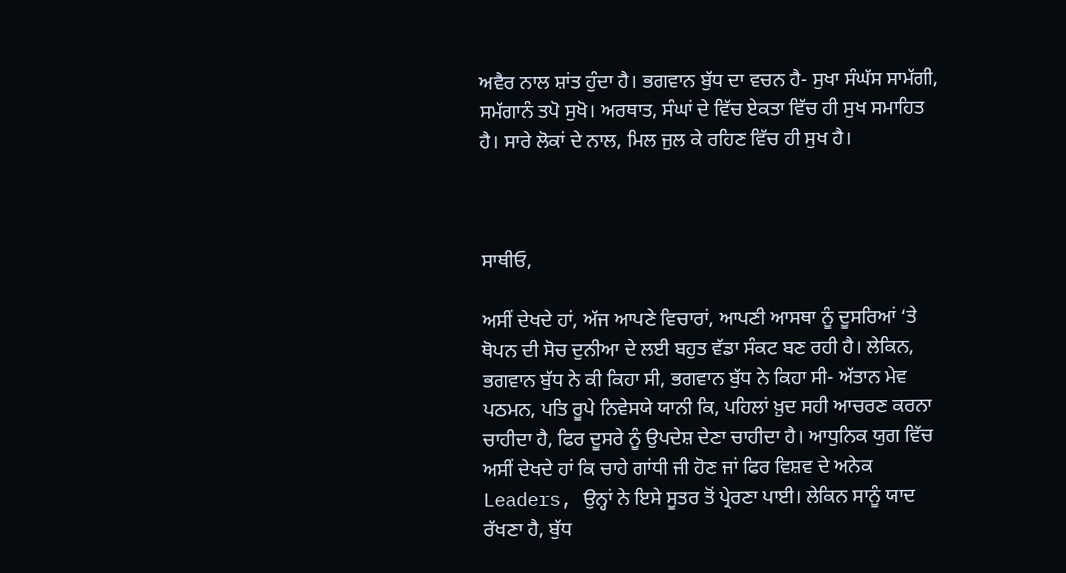ਅਵੈਰ ਨਾਲ ਸ਼ਾਂਤ ਹੁੰਦਾ ਹੈ। ਭਗਵਾਨ ਬੁੱਧ ਦਾ ਵਚਨ ਹੈ- ਸੁਖਾ ਸੰਘੱਸ ਸਾਮੱਗੀ, ਸਮੱਗਾਨੰ ਤਪੋ ਸੁਖੋ। ਅਰਥਾਤ, ਸੰਘਾਂ ਦੇ ਵਿੱਚ ਏਕਤਾ ਵਿੱਚ ਹੀ ਸੁਖ ਸਮਾਹਿਤ ਹੈ। ਸਾਰੇ ਲੋਕਾਂ ਦੇ ਨਾਲ, ਮਿਲ ਜੁਲ ਕੇ ਰਹਿਣ ਵਿੱਚ ਹੀ ਸੁਖ ਹੈ।



ਸਾਥੀਓ,

ਅਸੀਂ ਦੇਖਦੇ ਹਾਂ, ਅੱਜ ਆਪਣੇ ਵਿਚਾਰਾਂ, ਆਪਣੀ ਆਸਥਾ ਨੂੰ ਦੂਸਰਿਆਂ ‘ਤੇ ਥੋਪਨ ਦੀ ਸੋਚ ਦੁਨੀਆ ਦੇ ਲਈ ਬਹੁਤ ਵੱਡਾ ਸੰਕਟ ਬਣ ਰਹੀ ਹੈ। ਲੇਕਿਨ, ਭਗਵਾਨ ਬੁੱਧ ਨੇ ਕੀ ਕਿਹਾ ਸੀ, ਭਗਵਾਨ ਬੁੱਧ ਨੇ ਕਿਹਾ ਸੀ- ਅੱਤਾਨ ਮੇਵ ਪਠਮਨ, ਪਤਿ ਰੂਪੇ ਨਿਵੇਸਯੇ ਯਾਨੀ ਕਿ, ਪਹਿਲਾਂ ਖ਼ੁਦ ਸਹੀ ਆਚਰਣ ਕਰਨਾ ਚਾਹੀਦਾ ਹੈ, ਫਿਰ ਦੂਸਰੇ ਨੂੰ ਉਪਦੇਸ਼ ਦੇਣਾ ਚਾਹੀਦਾ ਹੈ। ਆਧੁਨਿਕ ਯੁਗ ਵਿੱਚ ਅਸੀਂ ਦੇਖਦੇ ਹਾਂ ਕਿ ਚਾਹੇ ਗਾਂਧੀ ਜੀ ਹੋਣ ਜਾਂ ਫਿਰ ਵਿਸ਼ਵ ਦੇ ਅਨੇਕ Leaders, ਉਨ੍ਹਾਂ ਨੇ ਇਸੇ ਸੂਤਰ ਤੋਂ ਪ੍ਰੇਰਣਾ ਪਾਈ। ਲੇਕਿਨ ਸਾਨੂੰ ਯਾਦ ਰੱਖਣਾ ਹੈ, ਬੁੱਧ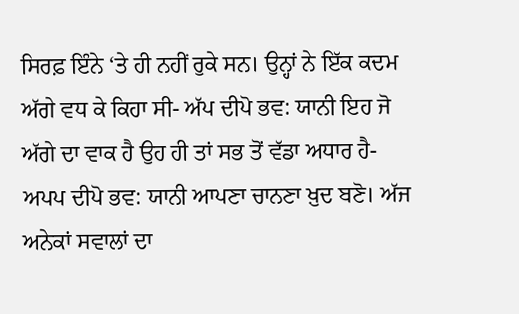ਸਿਰਫ਼ ਇੰਨੇ ‘ਤੇ ਹੀ ਨਹੀਂ ਰੁਕੇ ਸਨ। ਉਨ੍ਹਾਂ ਨੇ ਇੱਕ ਕਦਮ ਅੱਗੇ ਵਧ ਕੇ ਕਿਹਾ ਸੀ- ਅੱਪ ਦੀਪੋ ਭਵ: ਯਾਨੀ ਇਹ ਜੋ ਅੱਗੇ ਦਾ ਵਾਕ ਹੈ ਉਹ ਹੀ ਤਾਂ ਸਭ ਤੋਂ ਵੱਡਾ ਅਧਾਰ ਹੈ- ਅਪਪ ਦੀਪੋ ਭਵ: ਯਾਨੀ ਆਪਣਾ ਚਾਨਣਾ ਖ਼ੁਦ ਬਣੋ। ਅੱਜ ਅਨੇਕਾਂ ਸਵਾਲਾਂ ਦਾ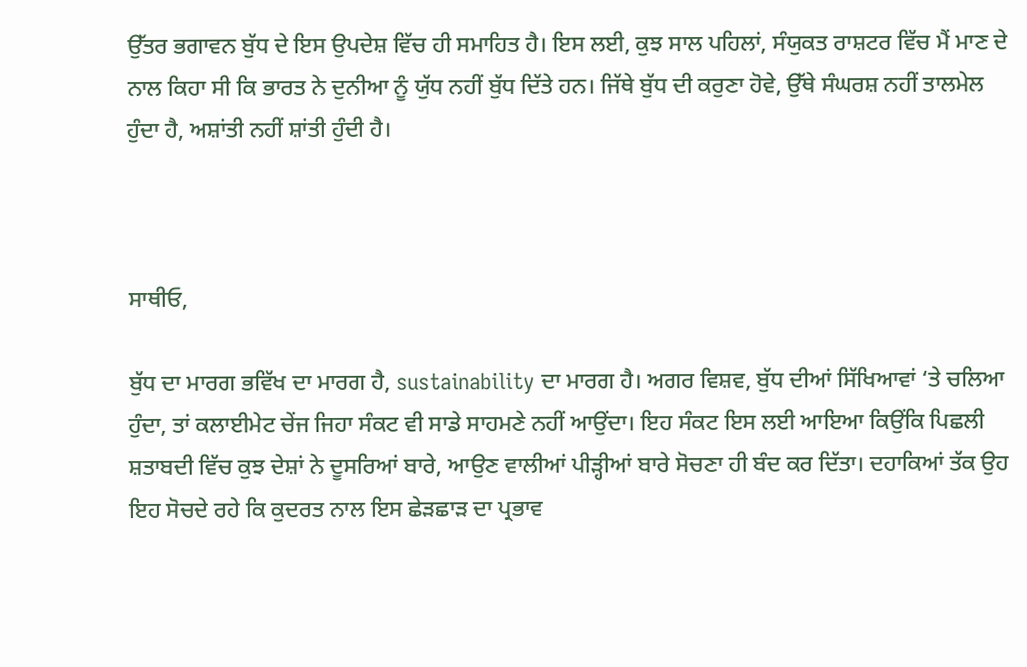ਉੱਤਰ ਭਗਾਵਨ ਬੁੱਧ ਦੇ ਇਸ ਉਪਦੇਸ਼ ਵਿੱਚ ਹੀ ਸਮਾਹਿਤ ਹੈ। ਇਸ ਲਈ, ਕੁਝ ਸਾਲ ਪਹਿਲਾਂ, ਸੰਯੁਕਤ ਰਾਸ਼ਟਰ ਵਿੱਚ ਮੈਂ ਮਾਣ ਦੇ ਨਾਲ ਕਿਹਾ ਸੀ ਕਿ ਭਾਰਤ ਨੇ ਦੁਨੀਆ ਨੂੰ ਯੁੱਧ ਨਹੀਂ ਬੁੱਧ ਦਿੱਤੇ ਹਨ। ਜਿੱਥੇ ਬੁੱਧ ਦੀ ਕਰੁਣਾ ਹੋਵੇ, ਉੱਥੇ ਸੰਘਰਸ਼ ਨਹੀਂ ਤਾਲਮੇਲ ਹੁੰਦਾ ਹੈ, ਅਸ਼ਾਂਤੀ ਨਹੀਂ ਸ਼ਾਂਤੀ ਹੁੰਦੀ ਹੈ।



ਸਾਥੀਓ,

ਬੁੱਧ ਦਾ ਮਾਰਗ ਭਵਿੱਖ ਦਾ ਮਾਰਗ ਹੈ, sustainability ਦਾ ਮਾਰਗ ਹੈ। ਅਗਰ ਵਿਸ਼ਵ, ਬੁੱਧ ਦੀਆਂ ਸਿੱਖਿਆਵਾਂ ‘ਤੇ ਚਲਿਆ ਹੁੰਦਾ, ਤਾਂ ਕਲਾਈਮੇਟ ਚੇਂਜ ਜਿਹਾ ਸੰਕਟ ਵੀ ਸਾਡੇ ਸਾਹਮਣੇ ਨਹੀਂ ਆਉਂਦਾ। ਇਹ ਸੰਕਟ ਇਸ ਲਈ ਆਇਆ ਕਿਉਂਕਿ ਪਿਛਲੀ ਸ਼ਤਾਬਦੀ ਵਿੱਚ ਕੁਝ ਦੇਸ਼ਾਂ ਨੇ ਦੂਸਰਿਆਂ ਬਾਰੇ, ਆਉਣ ਵਾਲੀਆਂ ਪੀੜ੍ਹੀਆਂ ਬਾਰੇ ਸੋਚਣਾ ਹੀ ਬੰਦ ਕਰ ਦਿੱਤਾ। ਦਹਾਕਿਆਂ ਤੱਕ ਉਹ ਇਹ ਸੋਚਦੇ ਰਹੇ ਕਿ ਕੁਦਰਤ ਨਾਲ ਇਸ ਛੇੜਛਾੜ ਦਾ ਪ੍ਰਭਾਵ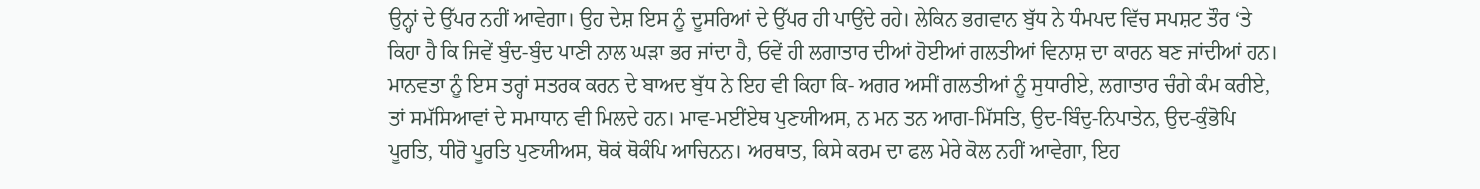ਉਨ੍ਹਾਂ ਦੇ ਉੱਪਰ ਨਹੀਂ ਆਵੇਗਾ। ਉਹ ਦੇਸ਼ ਇਸ ਨੂੰ ਦੂਸਰਿਆਂ ਦੇ ਉੱਪਰ ਹੀ ਪਾਉਂਦੇ ਰਹੇ। ਲੇਕਿਨ ਭਗਵਾਨ ਬੁੱਧ ਨੇ ਧੰਮਪਦ ਵਿੱਚ ਸਪਸ਼ਟ ਤੌਰ ‘ਤੇ ਕਿਹਾ ਹੈ ਕਿ ਜਿਵੇਂ ਬੁੰਦ-ਬੁੰਦ ਪਾਣੀ ਨਾਲ ਘੜਾ ਭਰ ਜਾਂਦਾ ਹੈ, ਓਵੇਂ ਹੀ ਲਗਾਤਾਰ ਦੀਆਂ ਹੋਈਆਂ ਗਲਤੀਆਂ ਵਿਨਾਸ਼ ਦਾ ਕਾਰਨ ਬਣ ਜਾਂਦੀਆਂ ਹਨ। ਮਾਨਵਤਾ ਨੂੰ ਇਸ ਤਰ੍ਹਾਂ ਸਤਰਕ ਕਰਨ ਦੇ ਬਾਅਦ ਬੁੱਧ ਨੇ ਇਹ ਵੀ ਕਿਹਾ ਕਿ- ਅਗਰ ਅਸੀਂ ਗਲਤੀਆਂ ਨੂੰ ਸੁਧਾਰੀਏ, ਲਗਾਤਾਰ ਚੰਗੇ ਕੰਮ ਕਰੀਏ, ਤਾਂ ਸਮੱਸਿਆਵਾਂ ਦੇ ਸਮਾਧਾਨ ਵੀ ਮਿਲਦੇ ਹਨ। ਮਾਵ-ਮਈਂਏਥ ਪੁਣਯੀਅਸ, ਨ ਮਨ ਤਨ ਆਗ-ਮਿੱਸਤਿ, ਉਦ-ਬਿੰਦੁ-ਨਿਪਾਤੇਨ, ਉਦ-ਕੁੰਭੋਪਿ ਪੂਰਤਿ, ਧੀਰੋ ਪੂਰਤਿ ਪੁਣਯੀਅਸ, ਥੋਕਂ ਥੋਕੰਪਿ ਆਚਿਨਨ। ਅਰਥਾਤ, ਕਿਸੇ ਕਰਮ ਦਾ ਫਲ ਮੇਰੇ ਕੋਲ ਨਹੀਂ ਆਵੇਗਾ, ਇਹ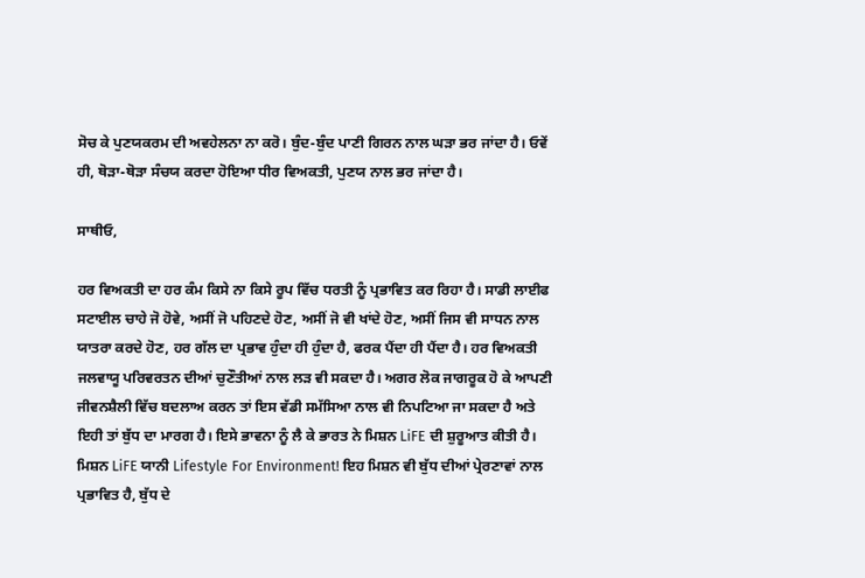ਸੋਚ ਕੇ ਪੁਣਯਕਰਮ ਦੀ ਅਵਹੇਲਨਾ ਨਾ ਕਰੋ। ਬੁੰਦ-ਬੁੰਦ ਪਾਣੀ ਗਿਰਨ ਨਾਲ ਘੜਾ ਭਰ ਜਾਂਦਾ ਹੈ। ਓਵੇਂ ਹੀ, ਥੋੜਾ-ਥੋੜਾ ਸੰਚਯ ਕਰਦਾ ਹੋਇਆ ਧੀਰ ਵਿਅਕਤੀ, ਪੁਣਯ ਨਾਲ ਭਰ ਜਾਂਦਾ ਹੈ।

ਸਾਥੀਓ,

ਹਰ ਵਿਅਕਤੀ ਦਾ ਹਰ ਕੰਮ ਕਿਸੇ ਨਾ ਕਿਸੇ ਰੂਪ ਵਿੱਚ ਧਰਤੀ ਨੂੰ ਪ੍ਰਭਾਵਿਤ ਕਰ ਰਿਹਾ ਹੈ। ਸਾਡੀ ਲਾਈਫ ਸਟਾਈਲ ਚਾਹੇ ਜੋ ਹੋਵੇ, ਅਸੀਂ ਜੋ ਪਹਿਣਦੇ ਹੋਣ, ਅਸੀਂ ਜੋ ਵੀ ਖਾਂਦੇ ਹੋਣ, ਅਸੀਂ ਜਿਸ ਵੀ ਸਾਧਨ ਨਾਲ ਯਾਤਰਾ ਕਰਦੇ ਹੋਣ, ਹਰ ਗੱਲ ਦਾ ਪ੍ਰਭਾਵ ਹੁੰਦਾ ਹੀ ਹੁੰਦਾ ਹੈ, ਫਰਕ ਪੈਂਦਾ ਹੀ ਪੈਂਦਾ ਹੈ। ਹਰ ਵਿਅਕਤੀ ਜਲਵਾਯੂ ਪਰਿਵਰਤਨ ਦੀਆਂ ਚੁਣੌਤੀਆਂ ਨਾਲ ਲੜ ਵੀ ਸਕਦਾ ਹੈ। ਅਗਰ ਲੋਕ ਜਾਗਰੂਕ ਹੋ ਕੇ ਆਪਣੀ ਜੀਵਨਸ਼ੈਲੀ ਵਿੱਚ ਬਦਲਾਅ ਕਰਨ ਤਾਂ ਇਸ ਵੱਡੀ ਸਮੱਸਿਆ ਨਾਲ ਵੀ ਨਿਪਟਿਆ ਜਾ ਸਕਦਾ ਹੈ ਅਤੇ ਇਹੀ ਤਾਂ ਬੁੱਧ ਦਾ ਮਾਰਗ ਹੈ। ਇਸੇ ਭਾਵਨਾ ਨੂੰ ਲੈ ਕੇ ਭਾਰਤ ਨੇ ਮਿਸ਼ਨ LiFE ਦੀ ਸ਼ੁਰੂਆਤ ਕੀਤੀ ਹੈ। ਮਿਸ਼ਨ LiFE ਯਾਨੀ Lifestyle For Environment! ਇਹ ਮਿਸ਼ਨ ਵੀ ਬੁੱਧ ਦੀਆਂ ਪ੍ਰੇਰਣਾਵਾਂ ਨਾਲ ਪ੍ਰਭਾਵਿਤ ਹੈ, ਬੁੱਧ ਦੇ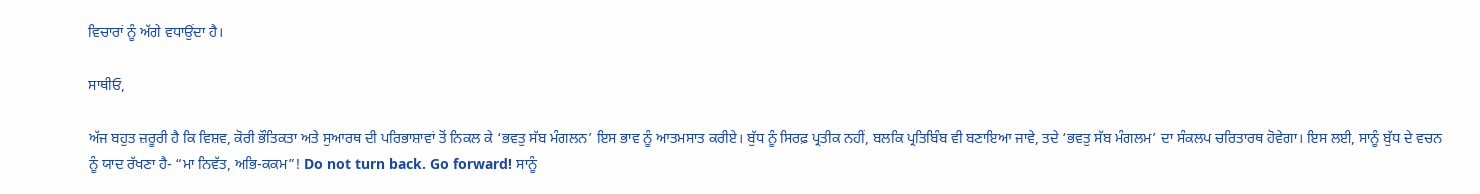ਵਿਚਾਰਾਂ ਨੂੰ ਅੱਗੇ ਵਧਾਉਂਦਾ ਹੈ।

ਸਾਥੀਓ,

ਅੱਜ ਬਹੁਤ ਜ਼ਰੂਰੀ ਹੈ ਕਿ ਵਿਸ਼ਵ, ਕੋਰੀ ਭੌਤਿਕਤਾ ਅਤੇ ਸੁਆਰਥ ਦੀ ਪਰਿਭਾਸ਼ਾਵਾਂ ਤੋਂ ਨਿਕਲ ਕੇ ‘ਭਵਤੁ ਸੱਬ ਮੰਗਲਨ’ ਇਸ ਭਾਵ ਨੂੰ ਆਤਮਸਾਤ ਕਰੀਏ। ਬੁੱਧ ਨੂੰ ਸਿਰਫ਼ ਪ੍ਰਤੀਕ ਨਹੀਂ, ਬਲਕਿ ਪ੍ਰਤਿਬਿੰਬ ਵੀ ਬਣਾਇਆ ਜਾਵੇ, ਤਦੇ ‘ਭਵਤੁ ਸੱਬ ਮੰਗਲਮ’ ਦਾ ਸੰਕਲਪ ਚਰਿਤਾਰਥ ਹੋਵੇਗਾ। ਇਸ ਲਈ, ਸਾਨੂੰ ਬੁੱਧ ਦੇ ਵਚਨ ਨੂੰ ਯਾਦ ਰੱਖਣਾ ਹੈ- “ਮਾ ਨਿਵੱਤ, ਅਭਿ-ਕਕਮ”! Do not turn back. Go forward! ਸਾਨੂੰ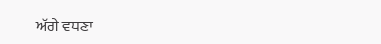ਅੱਗੇ ਵਧਣਾ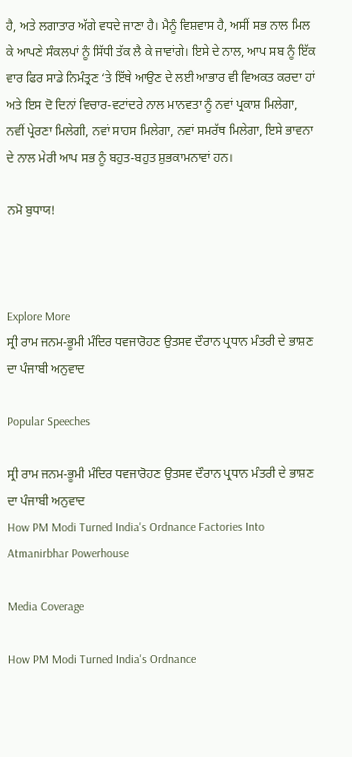ਹੈ, ਅਤੇ ਲਗਾਤਾਰ ਅੱਗੇ ਵਧਦੇ ਜਾਣਾ ਹੈ। ਮੈਨੂੰ ਵਿਸ਼ਵਾਸ ਹੈ, ਅਸੀਂ ਸਭ ਨਾਲ ਮਿਲ ਕੇ ਆਪਣੇ ਸੰਕਲਪਾਂ ਨੂੰ ਸਿੱਧੀ ਤੱਕ ਲੈ ਕੇ ਜਾਵਾਂਗੇ। ਇਸੇ ਦੇ ਨਾਲ, ਆਪ ਸਬ ਨੂੰ ਇੱਕ ਵਾਰ ਫਿਰ ਸਾਡੇ ਨਿਮੰਤ੍ਰਣ ‘ਤੇ ਇੱਥੇ ਆਉਣ ਦੇ ਲਈ ਆਭਾਰ ਵੀ ਵਿਅਕਤ ਕਰਦਾ ਹਾਂ ਅਤੇ ਇਸ ਦੋ ਦਿਨਾਂ ਵਿਚਾਰ-ਵਟਾਂਦਰੇ ਨਾਲ ਮਾਨਵਤਾ ਨੂੰ ਨਵਾਂ ਪ੍ਰਕਾਸ਼ ਮਿਲੇਗਾ, ਨਵੀਂ ਪ੍ਰੇਰਣਾ ਮਿਲੇਗੀ, ਨਵਾਂ ਸਾਹਸ ਮਿਲੇਗਾ, ਨਵਾਂ ਸਮਰੱਥ ਮਿਲੇਗਾ, ਇਸੇ ਭਾਵਨਾ ਦੇ ਨਾਲ ਮੇਰੀ ਆਪ ਸਭ ਨੂੰ ਬਹੁਤ-ਬਹੁਤ ਸ਼ੁਭਕਾਮਨਾਵਾਂ ਹਨ।

ਨਮੋ ਬੁਧਾਯ!



Explore More
ਸ੍ਰੀ ਰਾਮ ਜਨਮ-ਭੂਮੀ ਮੰਦਿਰ ਧਵਜਾਰੋਹਣ ਉਤਸਵ ਦੌਰਾਨ ਪ੍ਰਧਾਨ ਮੰਤਰੀ ਦੇ ਭਾਸ਼ਣ ਦਾ ਪੰਜਾਬੀ ਅਨੁਵਾਦ

Popular Speeches

ਸ੍ਰੀ ਰਾਮ ਜਨਮ-ਭੂਮੀ ਮੰਦਿਰ ਧਵਜਾਰੋਹਣ ਉਤਸਵ ਦੌਰਾਨ ਪ੍ਰਧਾਨ ਮੰਤਰੀ ਦੇ ਭਾਸ਼ਣ ਦਾ ਪੰਜਾਬੀ ਅਨੁਵਾਦ
How PM Modi Turned India's Ordnance Factories Into Atmanirbhar Powerhouse

Media Coverage

How PM Modi Turned India's Ordnance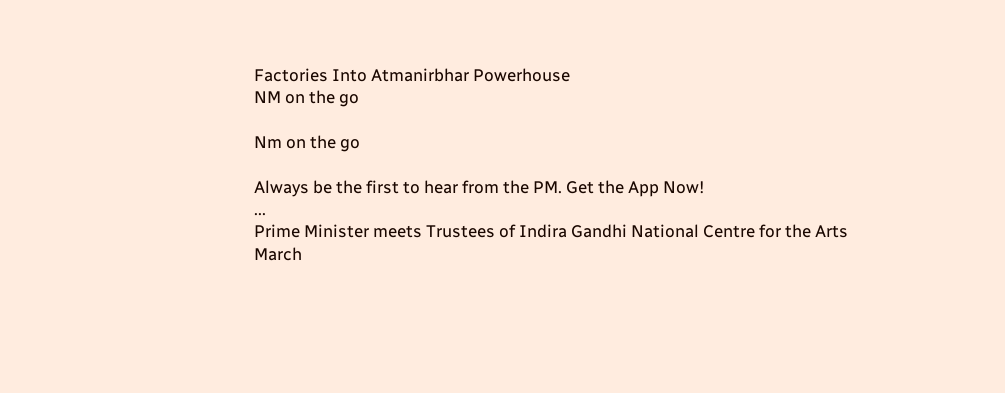Factories Into Atmanirbhar Powerhouse
NM on the go

Nm on the go

Always be the first to hear from the PM. Get the App Now!
...
Prime Minister meets Trustees of Indira Gandhi National Centre for the Arts
March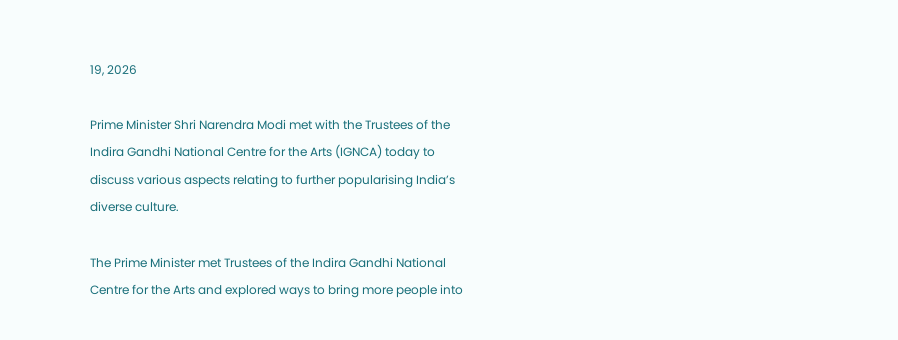19, 2026

Prime Minister Shri Narendra Modi met with the Trustees of the Indira Gandhi National Centre for the Arts (IGNCA) today to discuss various aspects relating to further popularising India’s diverse culture.

The Prime Minister met Trustees of the Indira Gandhi National Centre for the Arts and explored ways to bring more people into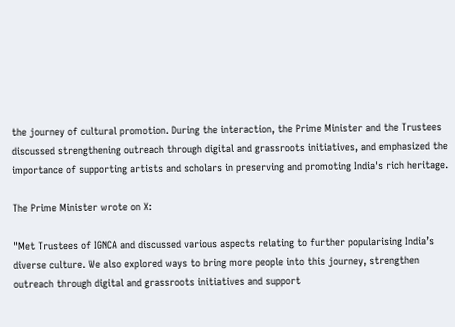the journey of cultural promotion. During the interaction, the Prime Minister and the Trustees discussed strengthening outreach through digital and grassroots initiatives, and emphasized the importance of supporting artists and scholars in preserving and promoting India's rich heritage.

The Prime Minister wrote on X:

"Met Trustees of IGNCA and discussed various aspects relating to further popularising India’s diverse culture. We also explored ways to bring more people into this journey, strengthen outreach through digital and grassroots initiatives and support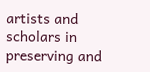artists and scholars in preserving and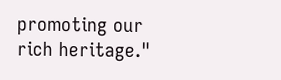promoting our rich heritage."